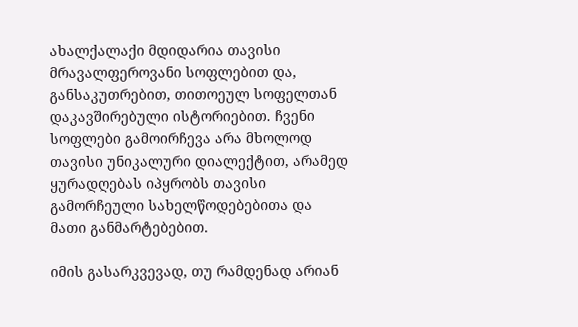ახალქალაქი მდიდარია თავისი მრავალფეროვანი სოფლებით და, განსაკუთრებით, თითოეულ სოფელთან დაკავშირებული ისტორიებით. ჩვენი სოფლები გამოირჩევა არა მხოლოდ თავისი უნიკალური დიალექტით, არამედ ყურადღებას იპყრობს თავისი გამორჩეული სახელწოდებებითა და მათი განმარტებებით.

იმის გასარკვევად, თუ რამდენად არიან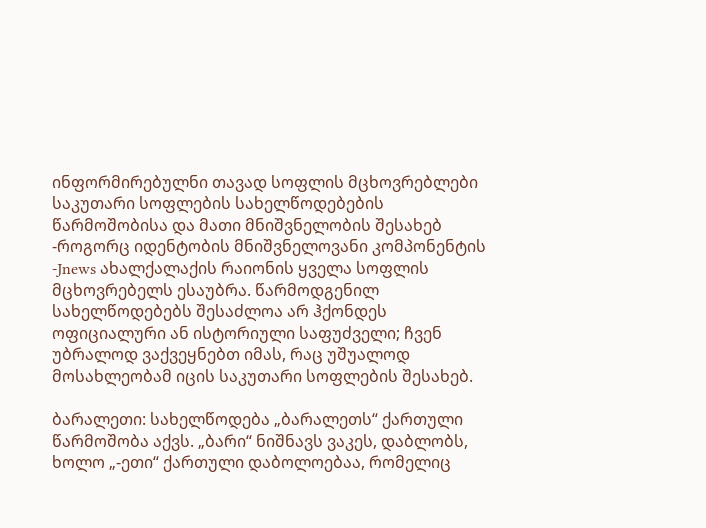ინფორმირებულნი თავად სოფლის მცხოვრებლები საკუთარი სოფლების სახელწოდებების წარმოშობისა და მათი მნიშვნელობის შესახებ -როგორც იდენტობის მნიშვნელოვანი კომპონენტის -Jnews ახალქალაქის რაიონის ყველა სოფლის მცხოვრებელს ესაუბრა. წარმოდგენილ სახელწოდებებს შესაძლოა არ ჰქონდეს ოფიციალური ან ისტორიული საფუძველი; ჩვენ უბრალოდ ვაქვეყნებთ იმას, რაც უშუალოდ მოსახლეობამ იცის საკუთარი სოფლების შესახებ.

ბარალეთი: სახელწოდება „ბარალეთს“ ქართული წარმოშობა აქვს. „ბარი“ ნიშნავს ვაკეს, დაბლობს, ხოლო „-ეთი“ ქართული დაბოლოებაა, რომელიც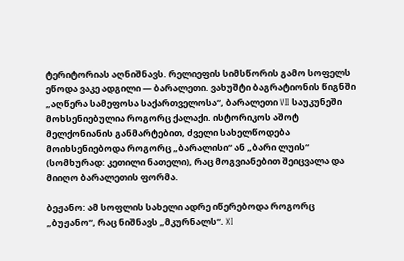ტერიტორიას აღნიშნავს. რელიეფის სიმსწორის გამო სოფელს ეწოდა ვაკე ადგილი — ბარალეთი. ვახუშტი ბაგრატიონის წიგნში „აღწერა სამეფოსა საქართველოსა“, ბარალეთი VII საუკუნეში მოხსენიებულია როგორც ქალაქი. ისტორიკოს აშოტ მელქონიანის განმარტებით, ძველი სახელწოდება მოიხსენიებოდა როგორც „ბარალისი“ ან „ბარი ლუის“ (სომხურად: კეთილი ნათელი), რაც მოგვიანებით შეიცვალა და მიიღო ბარალეთის ფორმა.

ბეჟანო: ამ სოფლის სახელი ადრე იწერებოდა როგორც „ბუჟანო“, რაც ნიშნავს „მკურნალს“. XI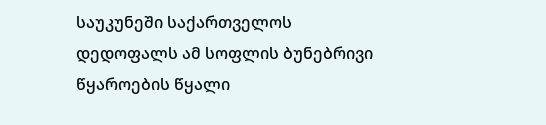საუკუნეში საქართველოს დედოფალს ამ სოფლის ბუნებრივი წყაროების წყალი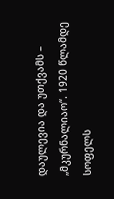დაულევია და უთქვამს – „მკურნალიაო“. 1920 წლამდე სოფელს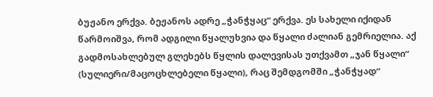ბუჟანო ერქვა. ბეჟანოს ადრე „ჭანჭყაც“ ერქვა. ეს სახელი იქიდან წარმოიშვა, რომ ადგილი წყალუხვია და წყალი ძალიან გემრიელია. აქ გადმოსახლებულ გლეხებს წყლის დალევისას უთქვამთ „ჯან წყალი“ (სულიერი/მაცოცხლებელი წყალი), რაც შემდგომში „ჭანჭყად“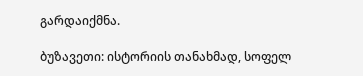გარდაიქმნა.

ბუზავეთი: ისტორიის თანახმად, სოფელ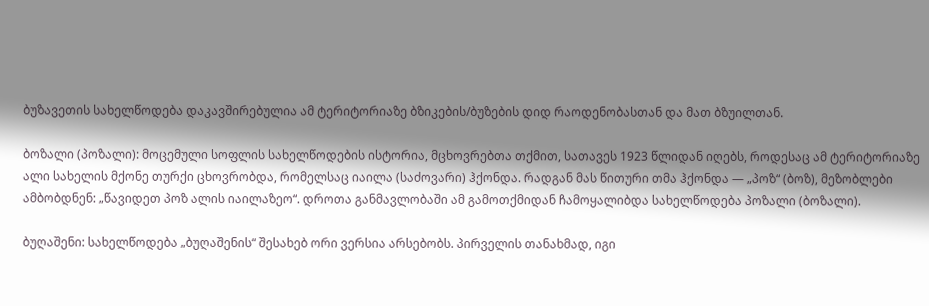ბუზავეთის სახელწოდება დაკავშირებულია ამ ტერიტორიაზე ბზიკების/ბუზების დიდ რაოდენობასთან და მათ ბზუილთან.

ბოზალი (პოზალი): მოცემული სოფლის სახელწოდების ისტორია, მცხოვრებთა თქმით, სათავეს 1923 წლიდან იღებს, როდესაც ამ ტერიტორიაზე ალი სახელის მქონე თურქი ცხოვრობდა, რომელსაც იაილა (საძოვარი) ჰქონდა. რადგან მას წითური თმა ჰქონდა — „პოზ“ (ბოზ), მეზობლები ამბობდნენ: „წავიდეთ პოზ ალის იაილაზეო“. დროთა განმავლობაში ამ გამოთქმიდან ჩამოყალიბდა სახელწოდება პოზალი (ბოზალი).

ბუღაშენი: სახელწოდება „ბუღაშენის“ შესახებ ორი ვერსია არსებობს. პირველის თანახმად, იგი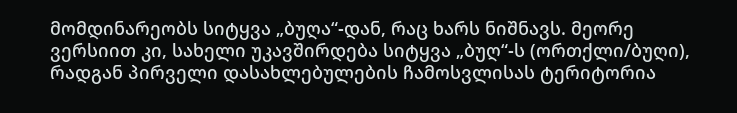მომდინარეობს სიტყვა „ბუღა“-დან, რაც ხარს ნიშნავს. მეორე ვერსიით კი, სახელი უკავშირდება სიტყვა „ბუღ“-ს (ორთქლი/ბუღი), რადგან პირველი დასახლებულების ჩამოსვლისას ტერიტორია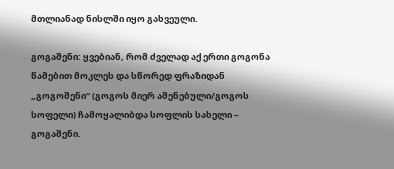მთლიანად ნისლში იყო გახვეული.

გოგაშენი: ყვებიან, რომ ძველად აქ ერთი გოგონა წამებით მოკლეს და სწორედ ფრაზიდან „გოგოშენი“ (გოგოს მიერ აშენებული/გოგოს სოფელი) ჩამოყალიბდა სოფლის სახელი – გოგაშენი.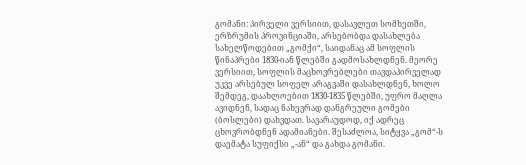გომანი: პირველი ვერსიით, დასავლეთ სომხეთში, ერზრუმის პროვინციაში, არსებობდა დასახლება სახელწოდებით „გომქი“, საიდანაც ამ სოფლის წინაპრები 1830-იან წლებში გადმოსახლდნენ. მეორე ვერსიით, სოფლის მაცხოვრებლები თავდაპირველად უკვე არსებულ სოფელ არაგვაში დასახლდნენ, ხოლო შემდეგ, დაახლოებით 1830-1835 წლებში, უფრო მაღლა ავიდნენ, სადაც ნახევრად დანგრეული გომები (ბოსლები) დახვდათ. სავარაუდოდ, იქ ადრეც ცხოვრობდნენ ადამიანები. შესაძლოა, სიტყვა „გომ“-ს დაემატა სუფიქსი „-ან“ და გახდა გომანი.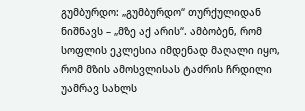გუმბურდო: „გუმბურდო“ თურქულიდან ნიშნავს – „მზე აქ არის“. ამბობენ, რომ სოფლის ეკლესია იმდენად მაღალი იყო, რომ მზის ამოსვლისას ტაძრის ჩრდილი უამრავ სახლს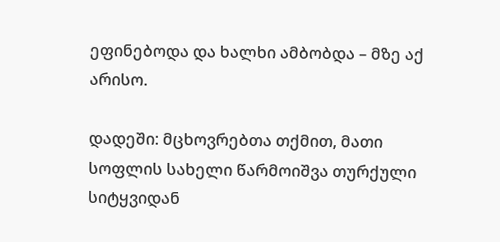ეფინებოდა და ხალხი ამბობდა – მზე აქ არისო.

დადეში: მცხოვრებთა თქმით, მათი სოფლის სახელი წარმოიშვა თურქული სიტყვიდან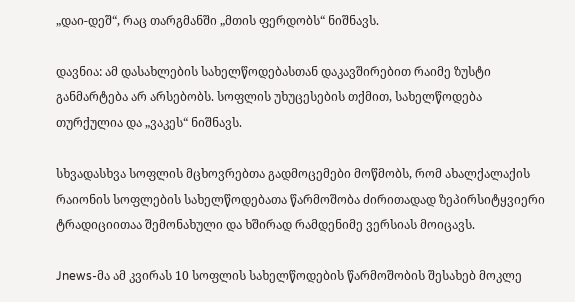„დაი-დეშ“, რაც თარგმანში „მთის ფერდობს“ ნიშნავს.

დავნია: ამ დასახლების სახელწოდებასთან დაკავშირებით რაიმე ზუსტი განმარტება არ არსებობს. სოფლის უხუცესების თქმით, სახელწოდება თურქულია და „ვაკეს“ ნიშნავს.

სხვადასხვა სოფლის მცხოვრებთა გადმოცემები მოწმობს, რომ ახალქალაქის რაიონის სოფლების სახელწოდებათა წარმოშობა ძირითადად ზეპირსიტყვიერი ტრადიციითაა შემონახული და ხშირად რამდენიმე ვერსიას მოიცავს.

Jnews-მა ამ კვირას 10 სოფლის სახელწოდების წარმოშობის შესახებ მოკლე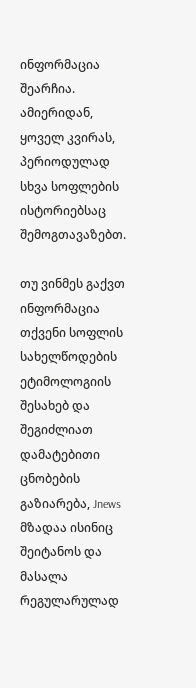ინფორმაცია შეარჩია. ამიერიდან, ყოველ კვირას, პერიოდულად სხვა სოფლების ისტორიებსაც შემოგთავაზებთ.

თუ ვინმეს გაქვთ ინფორმაცია თქვენი სოფლის სახელწოდების ეტიმოლოგიის შესახებ და შეგიძლიათ დამატებითი ცნობების გაზიარება, Jnews მზადაა ისინიც შეიტანოს და მასალა რეგულარულად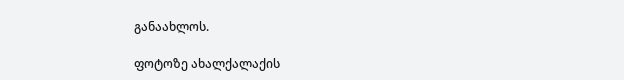განაახლოს.

ფოტოზე ახალქალაქის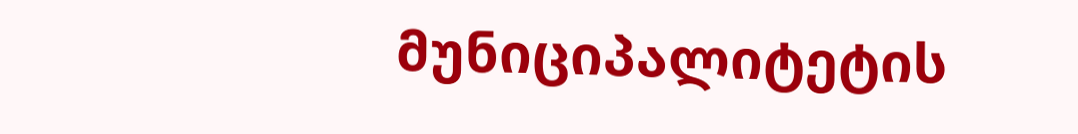მუნიციპალიტეტის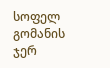სოფელ გომანის ჯერ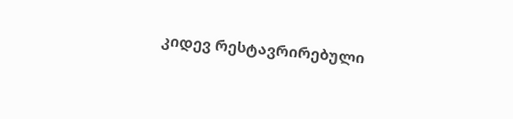კიდევ რესტავრირებული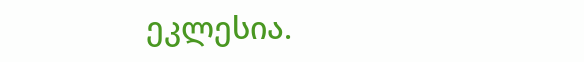ეკლესია.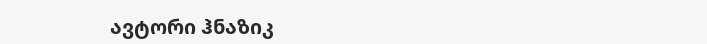ავტორი ჰნაზიკ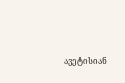ავეტისიან